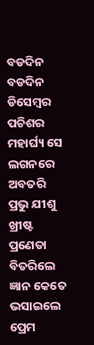ବଡଦିନ
ବଡଦିନ
ଡିସେମ୍ବର ପଚିଶର ମହାର୍ଘ୍ୟ ସେ ଲଗନରେ
ଅବତରି ପ୍ରଭୁ ଯୀଶୁ ଖ୍ରୀଷ୍ଟ ପ୍ରଣେତା
ବିତରିଲେ ଜ୍ଞାନ କେତେ ଭସାଇଲେ ପ୍ରେମ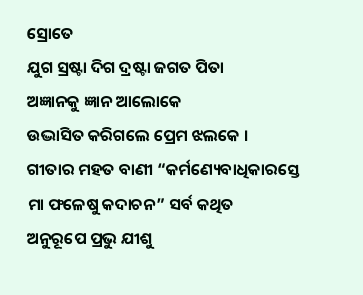ସ୍ରୋତେ
ଯୁଗ ସ୍ରଷ୍ଟା ଦିଗ ଦ୍ରଷ୍ଟା ଜଗତ ପିତା
ଅଜ୍ଞାନକୁ ଜ୍ଞାନ ଆଲୋକେ
ଉଦ୍ଭାସିତ କରିଗଲେ ପ୍ରେମ ଝଲକେ ।
ଗୀତାର ମହତ ବାଣୀ “କର୍ମଣ୍ୟେବାଧିକାରସ୍ତେ
ମା ଫଳେଷୁ କଦାଚନ” ସର୍ବ କଥିତ
ଅନୁରୂପେ ପ୍ରଭୁ ଯୀଶୁ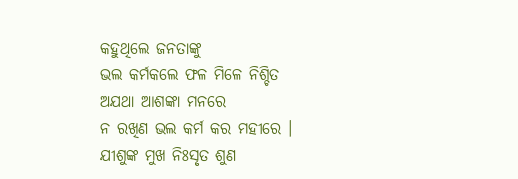କହୁଥିଲେ ଜନତାଙ୍କୁ
ଭଲ କର୍ମକଲେ ଫଳ ମିଳେ ନିଶ୍ଚିତ
ଅଯଥା ଆଶଙ୍କା ମନରେ
ନ ରଖିଣ ଭଲ କର୍ମ କର ମହୀରେ ।
ଯୀଶୁଙ୍କ ମୁଖ ନିଃସୃତ ଶୁଣ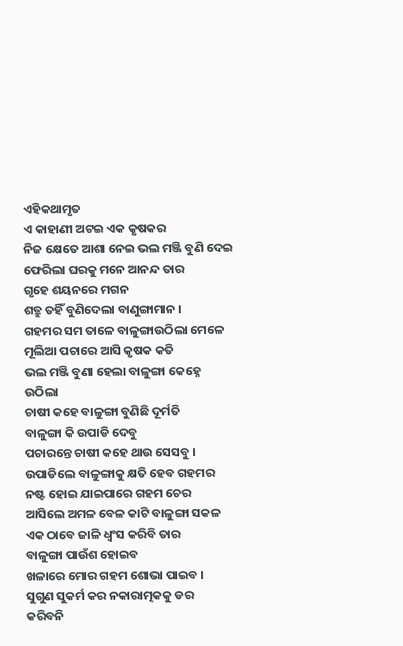ଏହିକଥାମୃତ
ଏ କାହାଣୀ ଅଟଇ ଏକ କୃଷକର
ନିଜ କ୍ଷେତେ ଆଶା ନେଇ ଭଲ ମଞ୍ଜି ବୁଣି ଦେଇ
ଫେରିଲା ଘରକୁ ମନେ ଆନନ୍ଦ ତାର
ଗୃହେ ଶୟନରେ ମଗନ
ଶତ୍ରୁ ତହିଁ ବୁଣିଦେଲା ବାଣୁଙ୍ଗାମାନ ।
ଗହମର ସମ ତାଳେ ବାଳୁଙ୍ଗାଉଠିଲା ମେଳେ
ମୂଲିଆ ପଚାରେ ଆସି କୃଷକ କତି
ଭଲ ମଞ୍ଜି ବୁଣା ହେଲା ବାଳୁଙ୍ଗା କେହ୍ନେ ଉଠିଲା
ଚାଷୀ କହେ ବାଳୁଙ୍ଗା ବୁଣିଛି ଦୂର୍ମତି
ବାଳୁଙ୍ଗା କି ଉପାଡି ଦେବୁ
ପଚାରନ୍ତେ ଚାଷୀ କହେ ଥାଉ ସେସବୁ ।
ଉପାଡିଲେ ବାଳୁଙ୍ଗାକୁ କ୍ଷତି ହେବ ଗହମର
ନଷ୍ଟ ହୋଇ ଯାଇପାରେ ଗହମ ଚେର
ଆସିଲେ ଅମଳ ବେଳ କାଟି ବାଳୁଙ୍ଗା ସକଳ
ଏକ ଠାବେ ଜାଳି ଧ୍ବଂସ କରିବି ତାର
ବାଳୁଙ୍ଗା ପାଉଁଶ ହୋଇବ
ଖଳାରେ ମୋର ଗହମ ଶୋଭା ପାଇବ ।
ସୁଗୁଣ ସୁକର୍ମ କର ନକାରାତ୍ମକକୁ ଡର
କରିବନି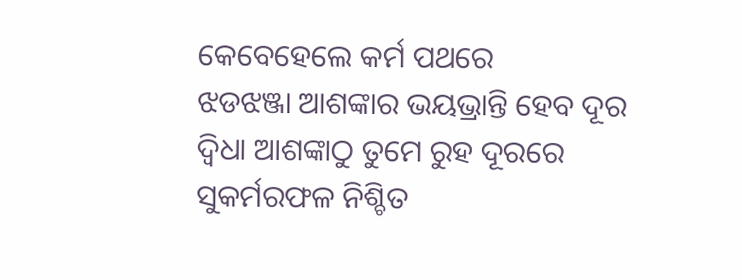କେବେହେଲେ କର୍ମ ପଥରେ
ଝଡଝଞ୍ଜା ଆଶଙ୍କାର ଭୟଭ୍ରାନ୍ତି ହେବ ଦୂର
ଦ୍ବିଧା ଆଶଙ୍କାଠୁ ତୁମେ ରୁହ ଦୂରରେ
ସୁକର୍ମରଫଳ ନିଶ୍ଚିତ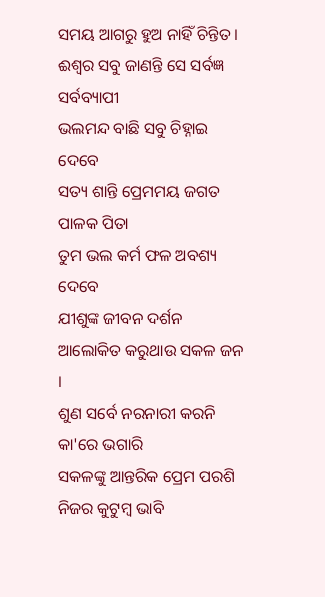ସମୟ ଆଗରୁ ହୁଅ ନାହିଁ ଚିନ୍ତିତ ।
ଈଶ୍ବର ସବୁ ଜାଣନ୍ତି ସେ ସର୍ବଜ୍ଞ ସର୍ବବ୍ୟାପୀ
ଭଲମନ୍ଦ ବାଛି ସବୁ ଚିହ୍ନାଇ ଦେବେ
ସତ୍ୟ ଶାନ୍ତି ପ୍ରେମମୟ ଜଗତ ପାଳକ ପିତା
ତୁମ ଭଲ କର୍ମ ଫଳ ଅବଶ୍ୟ ଦେବେ
ଯୀଶୁଙ୍କ ଜୀବନ ଦର୍ଶନ
ଆଲୋକିତ କରୁଥାଉ ସକଳ ଜନ ।
ଶୁଣ ସର୍ବେ ନରନାରୀ କରନି କା'ରେ ଭଗାରି
ସକଳଙ୍କୁ ଆନ୍ତରିକ ପ୍ରେମ ପରଶି
ନିଜର କୁଟୁମ୍ବ ଭାବି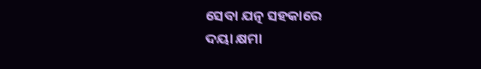ସେବା ଯତ୍ନ ସହକାରେ
ଦୟା କ୍ଷମା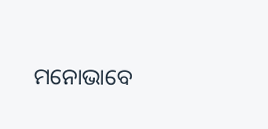ମନୋଭାବେ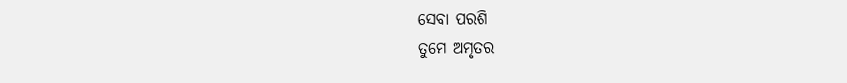ସେବା ପରଶି
ତୁମେ ଅମୃତର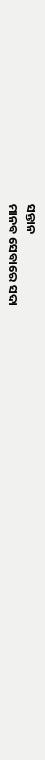ସନ୍ତାନ
ମାନବ ସେବାରେ ସଦା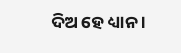ଦିଅ ହେ ଧ୍ୟାନ ।